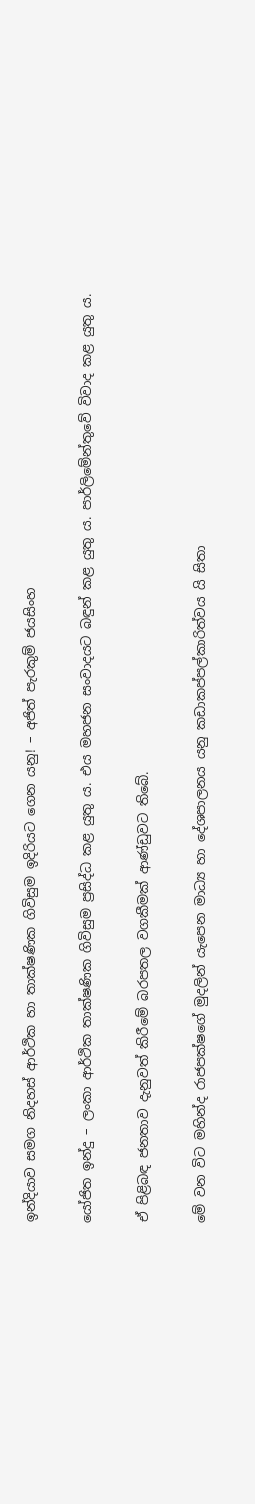ඉන්දියාව සමග නිදහස් ආර්ථික හා තාක්ෂණික ගිවිසුම ඉදිරියට ගෙන යනු! – අජිත් පැරකුම් ජයසිංහ

යෝජිත ඉන්දු – ලංකා ආර්ථික තාක්ෂණික ගිවිසුම ප්‍රසිද්ධ කළ යුතු ය. එය මහජන සංවාදයට බඳුන් කළ යුතු ය. පාර්ලිමේන්තුවේ විවාද කළ යුතු ය.

ඒ පිළිබඳ ජනතාව දැනුවත් කිරීමේ බරපතල වගකීමක් ආණ්ඩුවට තිබේ.

මේ වන විට මහින්ද රාජපක්ෂගේ මුදලින් යැපෙන මාධ්‍ය හා දේශපාලනය යනු කඩාකප්පල්කාරිත්වය යි සිතා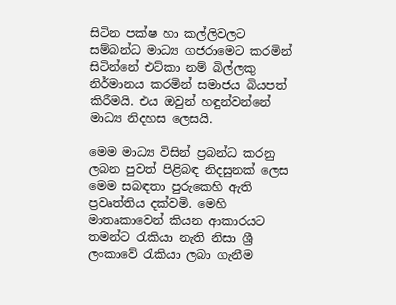සිටින පක්ෂ හා කල්ලිවලට සම්බන්ධ මාධ්‍ය ගජරාමෙට කරමින් සිටින්නේ එට්කා නම් බිල්ලකු නිර්මානය කරමින් සමාජය බියපත් කිරීමයි. එය ඔවුන් හඳුන්වන්නේ මාධ්‍ය නිදහස ලෙසයි.

මෙම මාධ්‍ය විසින් ප්‍රබන්ධ කරනු ලබන පුවත් පිළිබඳ නිදසුනක් ලෙස මෙම සබඳතා පුරුකෙහි ඇති ප්‍රවෘත්තිය දක්වමි. මෙහි මාතෘකාවෙන් කියන ආකාරයට තමන්ට රැකියා නැති නිසා ශ්‍රී ලංකාවේ රැකියා ලබා ගැනීම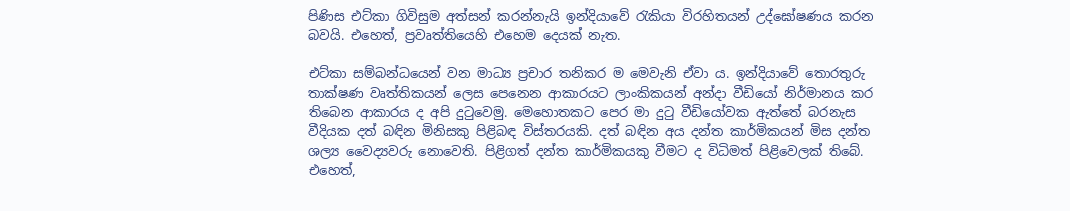පිණිස එට්කා ගිවිසුම අත්සන් කරන්නැයි ඉන්දියාවේ රැකියා විරහිතයන් උද්ඝෝෂණය කරන බවයි. එහෙත්, ප්‍රවෘත්තියෙහි එහෙම දෙයක් නැත.

එට්කා සම්බන්ධයෙන් වන මාධ්‍ය ප්‍රචාර තනිකර ම මෙවැනි ඒවා ය. ඉන්දියාවේ තොරතුරු තාක්ෂණ වෘත්තිකයන් ලෙස පෙනෙන ආකාරයට ලාංකිකයන් අන්දා වීඩියෝ නිර්මානය කර තිබෙන ආකාරය ද අපි දුටුවෙමු. මෙහොතකට පෙර මා දුටු වීඩියෝවක ඇත්තේ බරනැස වීදියක දත් බඳින මිනිසකු පිළිබඳ විස්තරයකි. දත් බඳින අය දන්ත කාර්මිකයන් මිස දන්ත ශල්‍ය වෛද්‍යවරු නොවෙති. පිළිගත් දන්ත කාර්මිකයකු වීමට ද විධිමත් පිළිවෙලක් තිබේ. එහෙත්,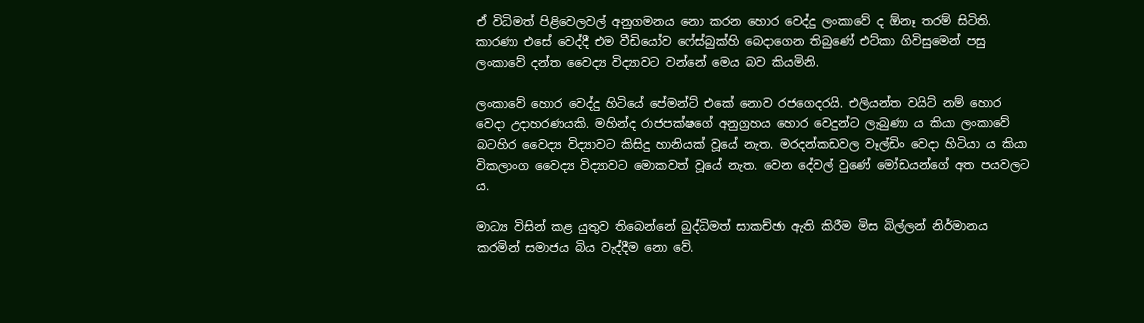ඒ විධිමත් පිළිවෙලවල් අනුගමනය නො කරන හොර වෙද්දු ලංකාවේ ද ඕනෑ තරම් සිටිති. කාරණා එසේ වෙද්දී එම වීඩියෝව ෆේස්බුක්හි බෙදාගෙන තිබුණේ එට්කා ගිවිසුමෙන් පසු ලංකාවේ දන්ත වෛද්‍ය විද්‍යාවට වන්නේ මෙය බව කියමිනි.

ලංකාවේ හොර වෙද්දු හිටියේ පේමන්ට් එකේ නොව රජගෙදරයි. එලියන්ත වයිට් නම් හොර වෙදා උදාහරණයකි. මහින්ද රාජපක්ෂගේ අනුග්‍රහය හොර වෙදුන්ට ලැබුණා ය කියා ලංකාවේ බටහිර වෛද්‍ය විද්‍යාවට කිසිදු හානියක් වූයේ නැත. මරදන්කඩවල වෑල්ඩිං වෙදා හිටියා ය කියා විකලාංග වෛද්‍ය විද්‍යාවට මොකවත් වූයේ නැත. වෙන දේවල් වුණේ මෝඩයන්ගේ අත පයවලට ය.

මාධ්‍ය විසින් කළ යුතුව තිබෙන්නේ බුද්ධිමත් සාකච්ඡා ඇති කිරීම මිස බිල්ලන් නිර්මානය කරමින් සමාජය බිය වැද්දීම නො වේ.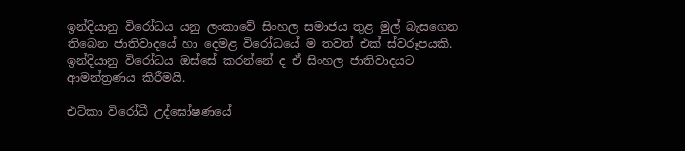ඉන්දියානු විරෝධය යනු ලංකාවේ සිංහල සමාජය තුළ මුල් බැසගෙන තිබෙන ජාතිවාදයේ හා දෙමළ විරෝධයේ ම තවත් එක් ස්වරූපයකි. ඉන්දියානු විරෝධය ඔස්සේ කරන්නේ ද ඒ සිංහල ජාතිවාදයට ආමන්ත්‍රණය කිරීමයි.

එට්කා විරෝධී උද්ඝෝෂණයේ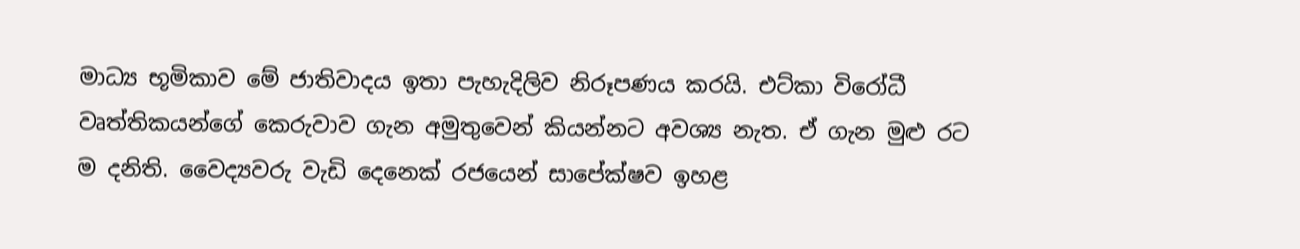මාධ්‍ය භූමිකාව මේ ජාතිවාදය ඉතා පැහැදිලිව නිරූපණය කරයි. එට්කා විරෝධී වෘත්තිකයන්ගේ කෙරුවාව ගැන අමුතුවෙන් කියන්නට අවශ්‍ය නැත. ඒ ගැන මුළු රට ම දනිති. වෛද්‍යවරු වැඩි දෙනෙක් රජයෙන් සාපේක්ෂව ඉහළ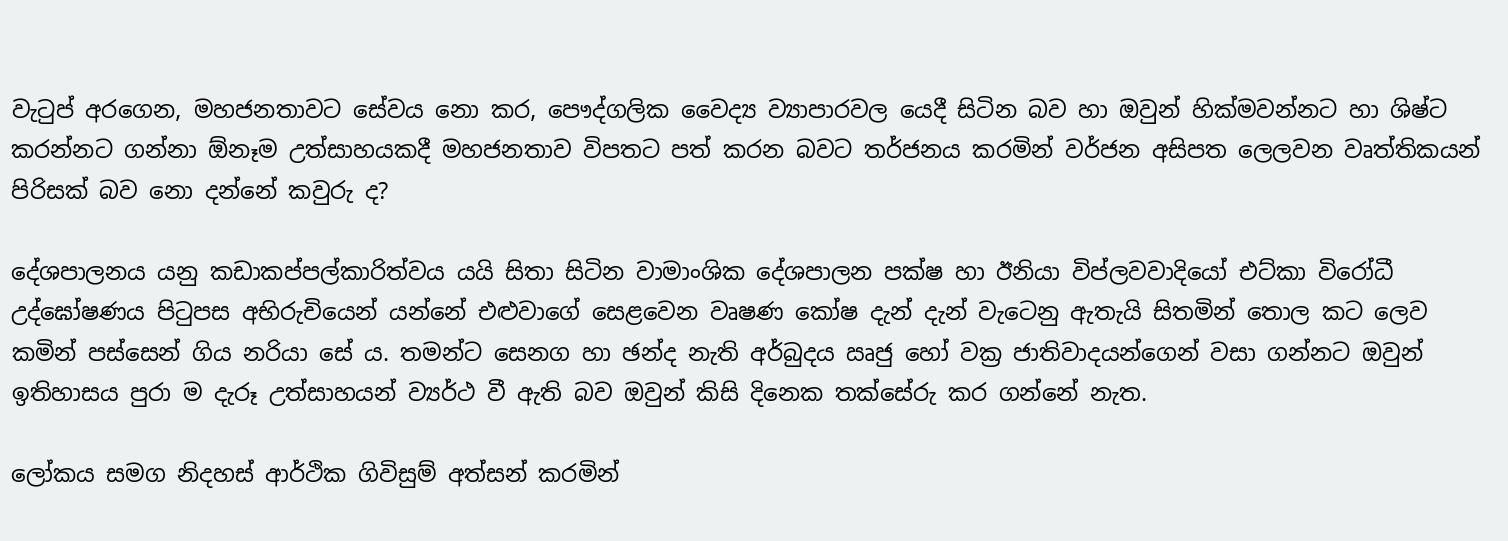වැටුප් අරගෙන, මහජනතාවට සේවය නො කර, පෞද්ගලික වෛද්‍ය ව්‍යාපාරවල යෙදී සිටින බව හා ඔවුන් හික්මවන්නට හා ශිෂ්ට කරන්නට ගන්නා ඕනෑම උත්සාහයකදී මහජනතාව විපතට පත් කරන බවට තර්ජනය කරමින් වර්ජන අසිපත ලෙලවන වෘත්තිකයන් පිරිසක් බව නො දන්නේ කවුරු ද?

දේශපාලනය යනු කඩාකප්පල්කාරිත්වය යයි සිතා සිටින වාමාංශික දේශපාලන පක්ෂ හා ඊනියා විප්ලවවාදියෝ එට්කා විරෝධී උද්ඝෝෂණය පිටුපස අභිරුචියෙන් යන්නේ එළුවාගේ සෙළවෙන වෘෂණ කෝෂ දැන් දැන් වැටෙනු ඇතැයි සිතමින් තොල කට ලෙව කමින් පස්සෙන් ගිය නරියා සේ ය. තමන්ට සෙනග හා ඡන්ද නැති අර්බුදය ඍජු හෝ වක්‍ර‍ ජාතිවාදයන්ගෙන් වසා ගන්නට ඔවුන් ඉතිහාසය පුරා ම දැරූ උත්සාහයන් ව්‍යර්ථ වී ඇති බව ඔවුන් කිසි දිනෙක තක්සේරු කර ගන්නේ නැත.

ලෝකය සමග නිදහස් ආර්ථික ගිවිසුම් අත්සන් කරමින්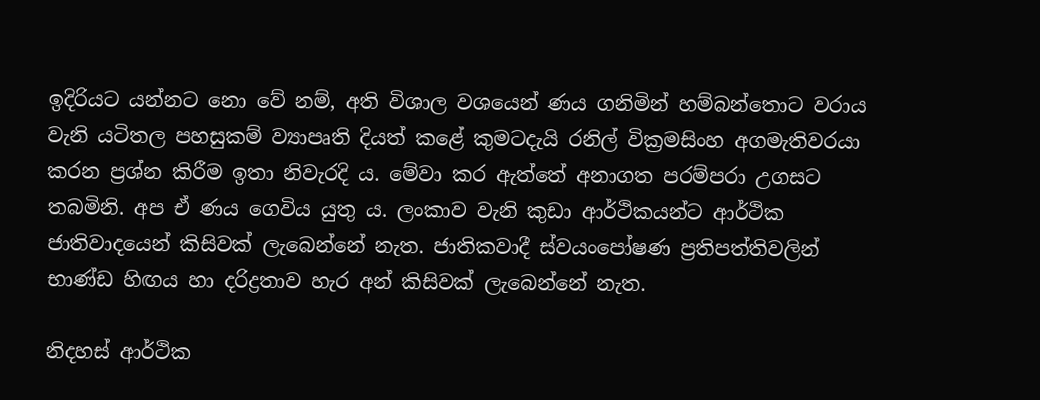ඉදිරියට යන්නට නො වේ නම්, අති විශාල වශයෙන් ණය ගනිමින් හම්බන්තොට වරාය වැනි යටිතල පහසුකම් ව්‍යාපෘති දියත් කළේ කුමටදැයි රනිල් වික්‍රමසිංහ අගමැතිවරයා කරන ප්‍රශ්න කිරීම ඉතා නිවැරදි ය. මේවා කර ඇත්තේ අනාගත පරම්පරා උගසට තබමිනි. අප ඒ ණය ගෙවිය යුතු ය. ලංකාව වැනි කුඩා ආර්ථිකයන්ට ආර්ථික ජාතිවාදයෙන් කිසිවක් ලැබෙන්නේ නැත. ජාතිකවාදී ස්වයංපෝෂණ ප්‍රතිපත්තිවලින් භාණ්ඩ හිඟය හා දරිද්‍රතාව හැර අන් කිසිවක් ලැබෙන්නේ නැත.

නිදහස් ආර්ථික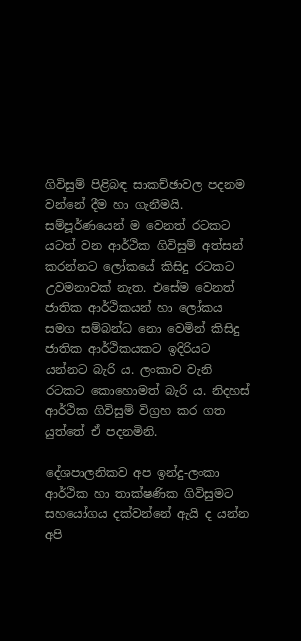ගිවිසුම් පිළිබඳ සාකච්ඡාවල පදනම වන්නේ දීම හා ගැනීමයි. සම්පූර්ණයෙන් ම වෙනත් රටකට යටත් වන ආර්ථික ගිවිසුම් අත්සන් කරන්නට ලෝකයේ කිසිදු රටකට උවමනාවක් නැත. එසේම වෙනත් ජාතික ආර්ථිකයන් හා ලෝකය සමග සම්බන්ධ නො වෙමින් කිසිදු ජාතික ආර්ථිකයකට ඉදිරියට යන්නට බැරි ය. ලංකාව වැනි රටකට කොහොමත් බැරි ය. නිදහස් ආර්ථික ගිවිසුම් විග්‍ර‍හ කර ගත යුත්තේ ඒ පදනමිනි.

දේශපාලනිකව අප ඉන්දු-ලංකා ආර්ථික හා තාක්ෂණික ගිවිසුමට සහයෝගය දක්වන්නේ ඇයි ද යන්න අපි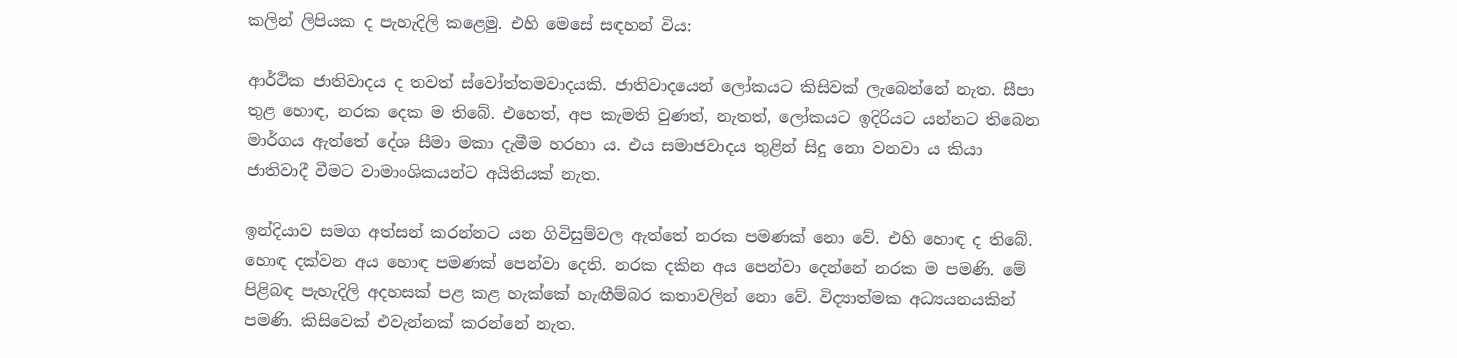කලින් ලිපියක ද පැහැදිලි කළෙමු. එහි මෙසේ සඳහන් විය:

ආර්ථික ජාතිවාදය ද තවත් ස්වෝත්තමවාදයකි. ජාතිවාදයෙන් ලෝකයට කිසිවක් ලැබෙන්නේ නැත. සීපා තුළ හොඳ, නරක දෙක ම තිබේ. එහෙත්, අප කැමති වුණත්, නැතත්, ලෝකයට ඉදිරියට යන්නට තිබෙන මාර්ගය ඇත්තේ දේශ සීමා මකා දැමීම හරහා ය. එය සමාජවාදය තුළින් සිදු නො වනවා ය කියා ජාතිවාදී වීමට වාමාංශිකයන්ට අයිතියක් නැත.

ඉන්දියාව සමග අත්සන් කරන්නට යන ගිවිසුම්වල ඇත්තේ නරක පමණක් නො වේ. එහි හොඳ ද තිබේ. හොඳ දක්වන අය හොඳ පමණක් පෙන්වා දෙති. නරක දකින අය පෙන්වා දෙන්නේ නරක ම පමණි. මේ පිළිබඳ පැහැදිලි අදහසක් පළ කළ හැක්කේ හැඟීම්බර කතාවලින් නො වේ. විද්‍යාත්මක අධ්‍යයනයකින් පමණි. කිසිවෙක් එවැන්නක් කරන්නේ නැත.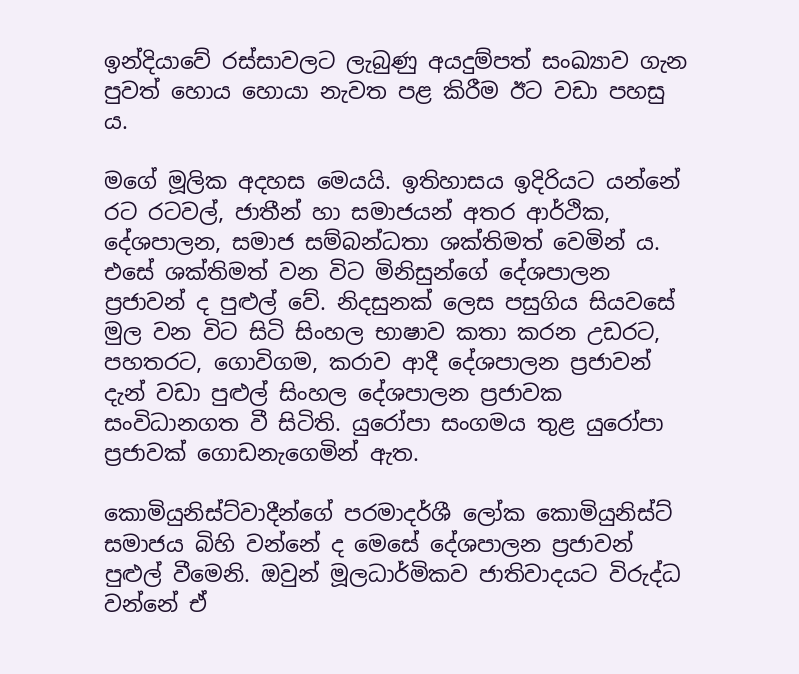ඉන්දියාවේ රස්සාවලට ලැබුණු අයදුම්පත් සංඛ්‍යාව ගැන පුවත් හොය හොයා නැවත පළ කිරීම ඊට වඩා පහසු ය.

මගේ මූලික අදහස මෙයයි. ඉතිහාසය ඉදිරියට යන්නේ රට රටවල්, ජාතීන් හා සමාජයන් අතර ආර්ථික, දේශපාලන, සමාජ සම්බන්ධතා ශක්තිමත් වෙමින් ය. එසේ ශක්තිමත් වන විට මිනිසුන්ගේ දේශපාලන ප්‍රජාවන් ද පුළුල් වේ. නිදසුනක් ලෙස පසුගිය සියවසේ මුල වන විට සිටි සිංහල භාෂාව කතා කරන උඩරට, පහතරට, ගොවිගම, කරාව ආදී දේශපාලන ප්‍රජාවන් දැන් වඩා පුළුල් සිංහල දේශපාලන ප්‍රජාවක සංවිධානගත වී සිටිති. යුරෝපා සංගමය තුළ යුරෝපා ප්‍රජාවක් ගොඩනැගෙමින් ඇත.

කොමියුනිස්ට්වාදීන්ගේ පරමාදර්ශී ලෝක කොමියුනිස්ට් සමාජය බිහි වන්නේ ද මෙසේ දේශපාලන ප්‍රජාවන් පුළුල් වීමෙනි. ඔවුන් මූලධාර්මිකව ජාතිවාදයට විරුද්ධ වන්නේ ඒ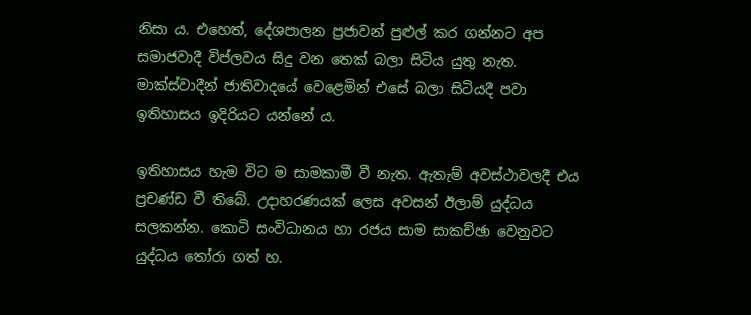නිසා ය. එහෙත්, දේශපාලන ප්‍රජාවන් පුළුල් කර ගන්නට අප සමාජවාදී විප්ලවය සිදු වන තෙක් බලා සිටිය යුතු නැත. මාක්ස්වාදීන් ජාතිවාදයේ වෙළෙමින් එසේ බලා සිටියදී පවා ඉතිහාසය ඉදිරියට යන්නේ ය.

ඉතිහාසය හැම විට ම සාමකාමී වී නැත. ඇතැම් අවස්ථාවලදී එය ප්‍රචණ්ඩ වී තිබේ. උදාහරණයක් ලෙස අවසන් ඊලාම් යුද්ධය සලකන්න. කොටි සංවිධානය හා රජය සාම සාකච්ඡා වෙනුවට යුද්ධය තෝරා ගත් හ.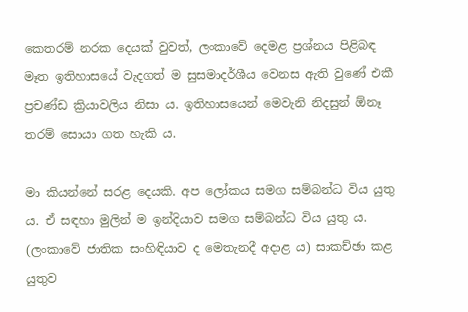කෙතරම් නරක දෙයක් වුවත්, ලංකාවේ දෙමළ ප්‍රශ්නය පිළිබඳ මෑත ඉතිහාසයේ වැදගත් ම සුසමාදර්ශීය වෙනස ඇති වුණේ එකී ප්‍රචණ්ඩ ක්‍රියාවලිය නිසා ය. ඉතිහාසයෙන් මෙවැනි නිදසුන් ඕනෑ තරම් සොයා ගත හැකි ය.

මා කියන්නේ සරළ දෙයකි. අප ලෝකය සමග සම්බන්ධ විය යුතු ය. ඒ සඳහා මුලින් ම ඉන්දියාව සමග සම්බන්ධ විය යුතු ය. (ලංකාවේ ජාතික සංහිඳියාව ද මෙතැනදී අදාළ ය) සාකච්ඡා කළ යුතුව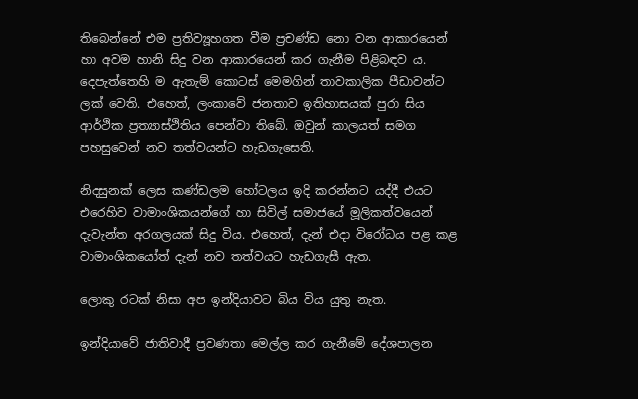තිබෙන්නේ එම ප්‍රතිව්‍යූහගත වීම ප්‍රචණ්ඩ නො වන ආකාරයෙන් හා අවම හානි සිදු වන ආකාරයෙන් කර ගැනීම පිළිබඳව ය. දෙපැත්තෙහි ම ඇතැම් කොටස් මෙමගින් තාවකාලික පීඩාවන්ට ලක් වෙති. එහෙත්, ලංකාවේ ජනතාව ඉතිහාසයක් පුරා සිය ආර්ථික ප්‍ර‍ත්‍යාස්ථිතිය පෙන්වා තිබේ. ඔවුන් කාලයත් සමග පහසුවෙන් නව තත්වයන්ට හැඩගැසෙති.

නිදසුනක් ලෙස කණ්ඩලම හෝටලය ඉදි කරන්නට යද්දී එයට එරෙහිව වාමාංශිකයන්ගේ හා සිවිල් සමාජයේ මූලිකත්වයෙන් දැවැන්ත අරගලයක් සිදු විය. එහෙත්, දැන් එදා විරෝධය පළ කළ වාමාංශිකයෝත් දැන් නව තත්වයට හැඩගැසී ඇත.

ලොකු රටක් නිසා අප ඉන්දියාවට බිය විය යුතු නැත.

ඉන්දියාවේ ජාතිවාදී ප්‍රවණතා මෙල්ල කර ගැනීමේ දේශපාලන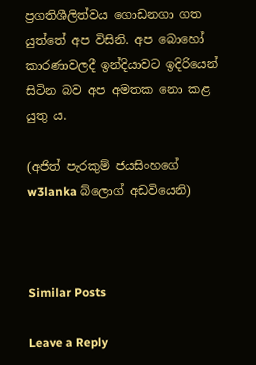ප්‍රගතිශීලිත්වය ගොඩනගා ගත යුත්තේ අප විසිනි. අප බොහෝ කාරණාවලදී ඉන්දියාවට ඉදිරියෙන් සිටින බව අප අමතක නො කළ යුතු ය.

(අජිත් පැරකුම් ජයසිංහගේ w3lanka බ්ලොග් අඩවියෙනි)



Similar Posts

Leave a Reply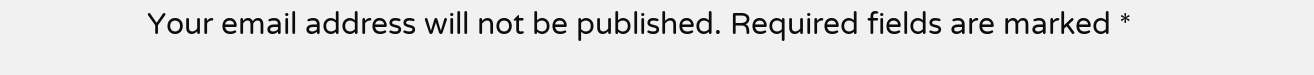Your email address will not be published. Required fields are marked *